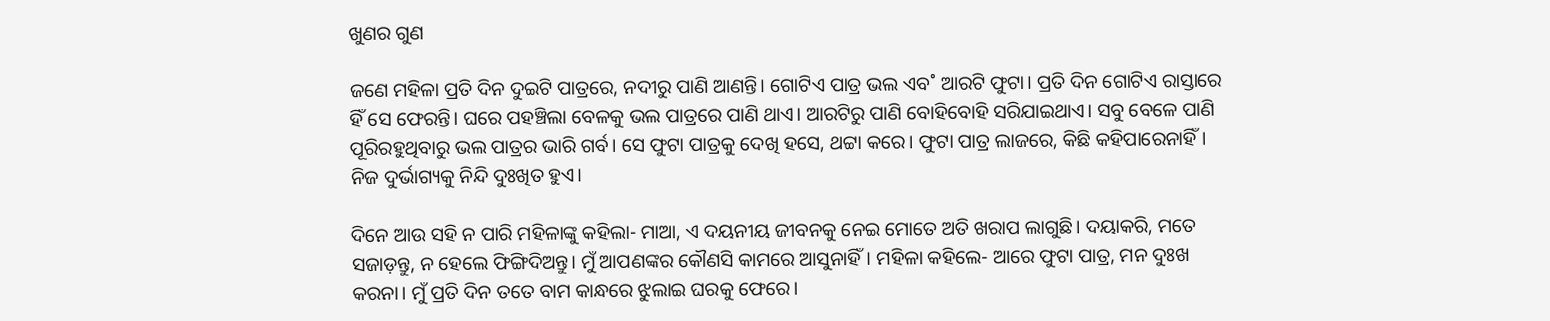ଖୁଣର ଗୁଣ

ଜଣେ ମହିଳା ପ୍ରତି ଦିନ ଦୁଇଟି ପାତ୍ରରେ, ନଦୀରୁ ପାଣି ଆଣନ୍ତି। ଗୋଟିଏ ପାତ୍ର ଭଲ ଏବ˚ ଆରଟି ଫୁଟା। ପ୍ରତି ଦିନ ଗୋଟିଏ ରାସ୍ତାରେ ହିଁ ସେ ଫେରନ୍ତି। ଘରେ ପହଞ୍ଚିଲା ବେଳକୁ ଭଲ ପାତ୍ରରେ ପାଣି ଥାଏ। ଆରଟିରୁ ପାଣି ବୋହିବୋହି ସରିଯାଇଥାଏ। ସବୁ ବେଳେ ପାଣି ପୂରିରହୁଥିବାରୁ ଭଲ ପାତ୍ରର ଭାରି ଗର୍ବ। ସେ ଫୁଟା ପାତ୍ରକୁ ଦେଖି ହସେ, ଥଟ୍ଟା କରେ। ଫୁଟା ପାତ୍ର ଲାଜରେ, କିଛି କହିପାରେନାହିଁ। ନିଜ ଦୁର୍ଭାଗ୍ୟକୁ ନିନ୍ଦି ଦୁଃଖିତ ହୁଏ।

ଦିନେ ଆଉ ସହି ନ ପାରି ମହିଳାଙ୍କୁ କହିଲା- ମାଆ, ଏ ଦୟନୀୟ ଜୀବନକୁ ନେଇ ମୋତେ ଅତି ଖରାପ ଲାଗୁଛି। ଦୟାକରି, ମତେ ସଜାଡ଼ନ୍ତୁ, ନ ହେଲେ ଫିଙ୍ଗିଦିଅନ୍ତୁ। ମୁଁ ଆପଣଙ୍କର କୌଣସି କାମରେ ଆସୁନାହିଁ। ମହିଳା କହିଲେ- ଆରେ ଫୁଟା ପାତ୍ର, ମନ ଦୁଃଖ କରନା। ମୁଁ ପ୍ରତି ଦିନ ତତେ ବାମ କାନ୍ଧରେ ଝୁଲାଇ ଘରକୁ ଫେରେ।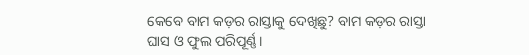କେବେ ବାମ କଡ଼ର ରାସ୍ତାକୁ ଦେଖିଛୁ? ବାମ କଡ଼ର ରାସ୍ତା ଘାସ ଓ ଫୁଲ ପରିପୂର୍ଣ୍ଣ।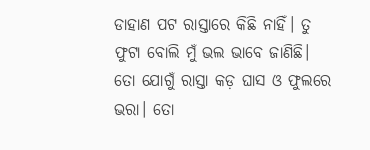ଡାହାଣ ପଟ ରାସ୍ତାରେ କିଛି ନାହିଁ। ତୁ ଫୁଟା ବୋଲି ମୁଁ ଭଲ ଭାବେ ଜାଣିଛି। ତୋ ଯୋଗୁଁ ରାସ୍ତା କଡ଼ ଘାସ ଓ ଫୁଲରେ ଭରା। ତୋ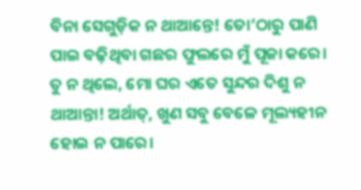ବିନା ସେଗୁଡ଼ିକ ନ ଥାଆନ୍ତେ! ତୋ’ଠାରୁ ପାଣି ପାଇ ବଢ଼ିଥିବା ଗଛର ଫୁଲରେ ମୁଁ ପୂଜା କରେ। ତୁ ନ ଥିଲେ, ମୋ ଘର ଏତେ ସୁନ୍ଦର ଦିଶୁ ନ ଥାଆନ୍ତା! ଅର୍ଥାତ୍‌, ଖୁଣ ସବୁ ବେଳେ ମୂଲ୍ୟହୀନ ହୋଇ ନ ପାରେ।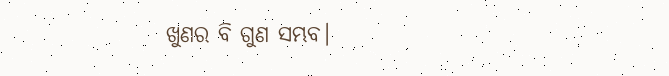ଖୁଣର ବି ଗୁଣ ସମ୍ଭବ।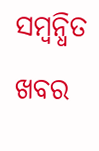ସମ୍ବନ୍ଧିତ ଖବର